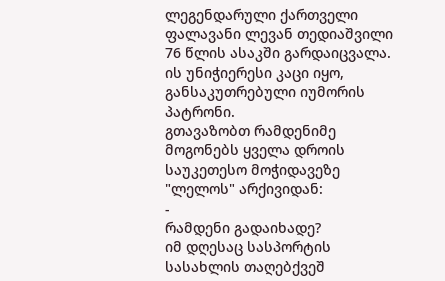ლეგენდარული ქართველი ფალავანი ლევან თედიაშვილი 76 წლის ასაკში გარდაიცვალა. ის უნიჭიერესი კაცი იყო, განსაკუთრებული იუმორის პატრონი.
გთავაზობთ რამდენიმე მოგონებს ყველა დროის საუკეთესო მოჭიდავეზე "ლელოს" არქივიდან:
-
რამდენი გადაიხადე?
იმ დღესაც სასპორტის სასახლის თაღებქვეშ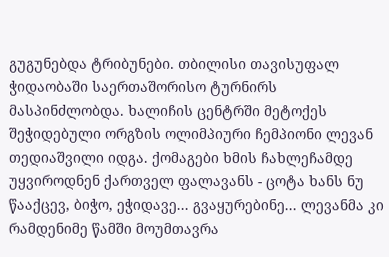გუგუნებდა ტრიბუნები. თბილისი თავისუფალ ჭიდაობაში საერთაშორისო ტურნირს მასპინძლობდა. ხალიჩის ცენტრში მეტოქეს შეჭიდებული ორგზის ოლიმპიური ჩემპიონი ლევან თედიაშვილი იდგა. ქომაგები ხმის ჩახლეჩამდე უყვიროდნენ ქართველ ფალავანს - ცოტა ხანს ნუ წააქცევ, ბიჭო, ეჭიდავე... გვაყურებინე... ლევანმა კი რამდენიმე წამში მოუმთავრა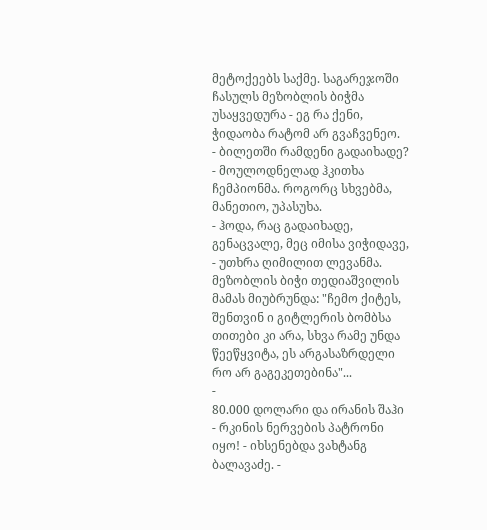მეტოქეებს საქმე. საგარეჯოში ჩასულს მეზობლის ბიჭმა უსაყვედურა - ეგ რა ქენი, ჭიდაობა რატომ არ გვაჩვენეო.
- ბილეთში რამდენი გადაიხადე? - მოულოდნელად ჰკითხა ჩემპიონმა. როგორც სხვებმა, მანეთიო, უპასუხა.
- ჰოდა, რაც გადაიხადე, გენაცვალე, მეც იმისა ვიჭიდავე, - უთხრა ღიმილით ლევანმა.
მეზობლის ბიჭი თედიაშვილის მამას მიუბრუნდა: "ჩემო ქიტეს, შენთვინ ი გიტლერის ბომბსა თითები კი არა, სხვა რამე უნდა წეეწყვიტა, ეს არგასაზრდელი რო არ გაგეკეთებინა"...
-
80.000 დოლარი და ირანის შაჰი
- რკინის ნერვების პატრონი იყო! - იხსენებდა ვახტანგ ბალავაძე. -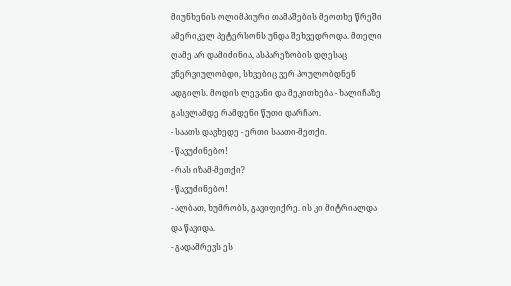მიუნხენის ოლიმპიური თამაშების მეოთხე წრეში ამერიკელ პეტერსონს უნდა შეხვედროდა. მთელი ღამე არ დამიძინია, ასპარეზობის დღესაც ვნერვიულობდი, სხვებიც ვერ პოულობდნენ ადგილს. მოდის ლევანი და მეკითხება - ხალიჩაზე გასვლამდე რამდენი წუთი დარჩაო.
- საათს დავხედე - ერთი საათი-მეთქი.
- წავუძინებო!
- რას იზამ-მეთქი?
- წავუძინებო!
- ალბათ, ხუმრობს, გავიფიქრე. ის კი მიტრიალდა და წავიდა.
- გადამრევს ეს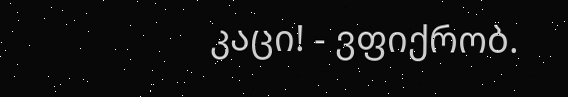კაცი! - ვფიქრობ.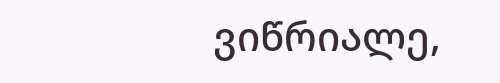ვიწრიალე,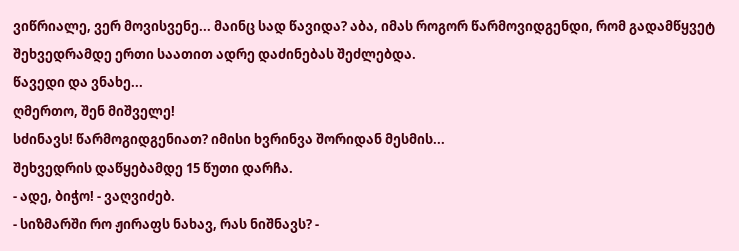ვიწრიალე, ვერ მოვისვენე... მაინც სად წავიდა? აბა, იმას როგორ წარმოვიდგენდი, რომ გადამწყვეტ შეხვედრამდე ერთი საათით ადრე დაძინებას შეძლებდა.
წავედი და ვნახე...
ღმერთო, შენ მიშველე!
სძინავს! წარმოგიდგენიათ? იმისი ხვრინვა შორიდან მესმის...
შეხვედრის დაწყებამდე 15 წუთი დარჩა.
- ადე, ბიჭო! - ვაღვიძებ.
- სიზმარში რო ჟირაფს ნახავ, რას ნიშნავს? -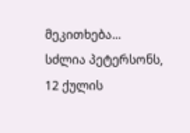მეკითხება...
სძლია პეტერსონს, 12 ქულის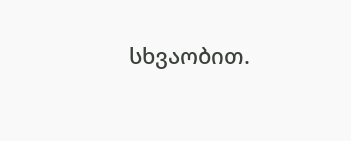სხვაობით.